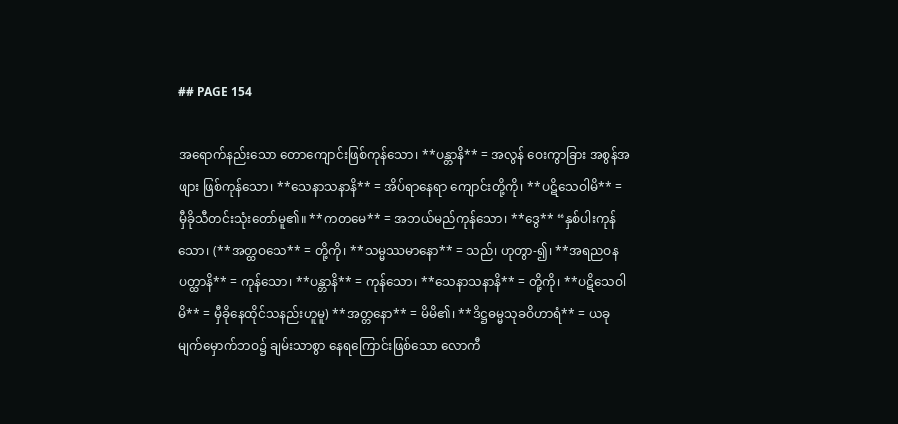## PAGE 154

အရောက်နည်းသော တောကျောင်းဖြစ်ကုန်သော၊ **ပန္တာနိ** = အလွန် ဝေးကွာခြား အစွန်အဖျား ဖြစ်ကုန်သော၊ **သေနာသနာနိ** = အိပ်ရာနေရာ ကျောင်းတို့ကို၊ **ပဋိသေဝါမိ** = မှီခိုသီတင်းသုံးတော်မူ၏။ **ကတမေ** = အဘယ်မည်ကုန်သော၊ **ဒွေ** “နှစ်ပါးကုန်သော၊ (**အတ္ထဝသေ** = တို့ကို၊ **သမ္မဿမာနော** = သည်၊ ဟုတွာ-၍၊ **အရညဝနပတ္ထာနိ** = ကုန်သော၊ **ပန္တာနိ** = ကုန်သော၊ **သေနာသနာနိ** = တို့ကို၊ **ပဋိသေဝါမိ** = မှီခိုနေထိုင်သနည်းဟူမူ) **အတ္တနော** = မိမိ၏၊ **ဒိဋ္ဌဓမ္မသုခဝိဟာရံ** = ယခု မျက်မှောက်ဘဝ၌ ချမ်းသာစွာ နေရကြောင်းဖြစ်သော လောကီ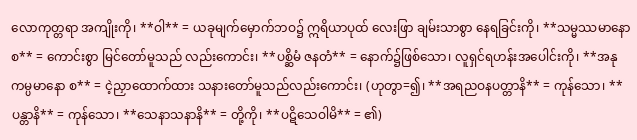လောကုတ္တရာ အကျိုးကို၊ **ဝါ** = ယခုမျက်မှောက်ဘဝ၌ ဣရိယာပုထ် လေးဖြာ ချမ်းသာစွာ နေရခြင်းကို၊ **သမ္မဿမာနော စ** = ကောင်းစွာ မြင်တော်မူသည် လည်းကောင်း၊ **ပစ္ဆိမံ ဇနတံ** = နောက်၌ဖြစ်သော၊ လူရှင်ရဟန်းအပေါင်းကို၊ **အနုကမ္ပမာနော စ** = ငဲ့ညှာထောက်ထား သနားတော်မူသည်လည်းကောင်း၊ (ဟုတွာ=၍၊ **အရညဝနပတ္တာနိ** = ကုန်သော၊ **ပန္တာနိ** = ကုန်သော၊ **သေနာသနာနိ** = တို့ကို၊ **ပဋိသေဝါမိ** = ၏)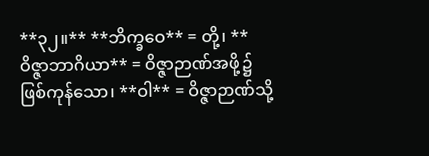**၃၂။** **ဘိက္ခဝေ** = တို့၊ **ဝိဇ္ဇာဘာဂိယာ** = ဝိဇ္ဇာဉာဏ်အဖို့၌ ဖြစ်ကုန်သော၊ **ဝါ** = ဝိဇ္ဇာဉာဏ်သို့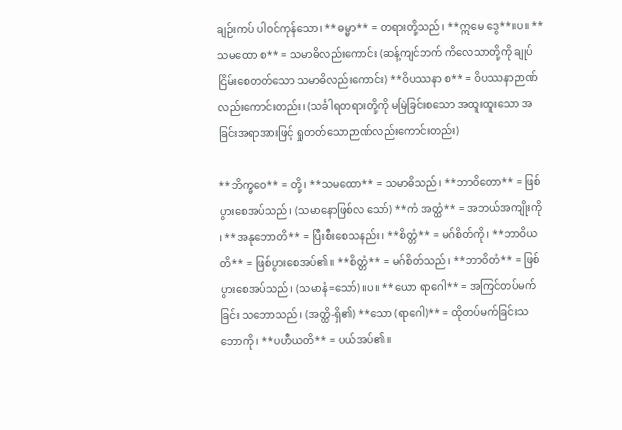ချဉ်းကပ် ပါဝင်ကုန်သော၊ **ဓမ္မာ** = တရားတို့သည်၊ **ဣမေ ဒွေ**။ပ။ **သမထော စ** = သမာဓိလည်းကောင်း (ဆန့်ကျင်ဘက် ကိလေသာတို့ကို ချုပ်ငြိမ်းစေတတ်သော သမာဓိလည်းကောင်း) **ဝိပဿနာ စ** = ဝိပဿနာဉာဏ် လည်းကောင်းတည်း၊ (သင်္ခါရတရားတို့ကို မမြဲခြင်းစသော အထူးထူးသော အခြင်းအရာအားဖြင့် ရှုတတ်သောဉာဏ်လည်းကောင်းတည်း)

**ဘိက္ခဝေ** = တို့၊ **သမထော** = သမာဓိသည်၊ **ဘာဝိတော** = ဖြစ်ပွားစေအပ်သည်၊ (သမာနောဖြစ်လ သော်) **ကံ အတ္ထံ** = အဘယ်အကျိုးကို ၊ **အနုဘောတိ** = ပြီးစီးစေသနည်း၊ **စိတ္တံ** = မဂ်စိတ်ကို၊ **ဘာဝိယတိ** = ဖြစ်ပွားစေအပ်၏။ **စိတ္တံ** = မဂ်စိတ်သည်၊ **ဘာဝိတံ** = ဖြစ်ပွားစေအပ်သည်၊ (သမာနံ=သော်)။ပ။ **ယော ရာဂေါ** = အကြင်တပ်မက်ခြင်း သဘောသည်၊ (အတ္ထိ-ရှိ၏) **သော (ရာဂေါ)** = ထိုတပ်မက်ခြင်းသဘောကို၊ **ပဟီယတိ** = ပယ်အပ်၏။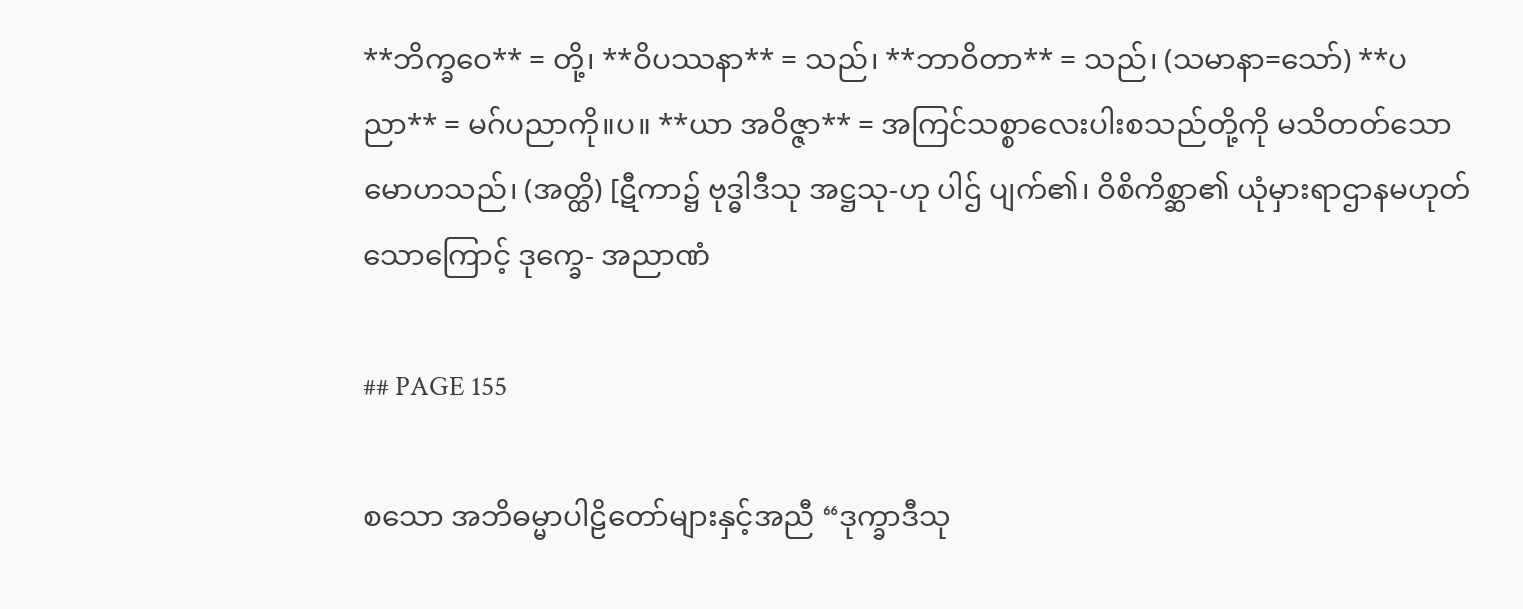**ဘိက္ခဝေ** = တို့၊ **ဝိပဿနာ** = သည်၊ **ဘာဝိတာ** = သည်၊ (သမာနာ=သော်) **ပညာ** = မဂ်ပညာကို။ပ။ **ယာ အဝိဇ္ဇာ** = အကြင်သစ္စာလေးပါးစသည်တို့ကို မသိတတ်သော မောဟသည်၊ (အတ္ထိ) [ဋီကာ၌ ဗုဒ္ဓါဒီသု အဋ္ဌသု-ဟု ပါဌ် ပျက်၏၊ ဝိစိကိစ္ဆာ၏ ယုံမှားရာဌာနမဟုတ်သောကြောင့် ဒုက္ခေ- အညာဏံ

## PAGE 155

စသော အဘိဓမ္မာပါဠိတော်များနှင့်အညီ “ဒုက္ခာဒီသု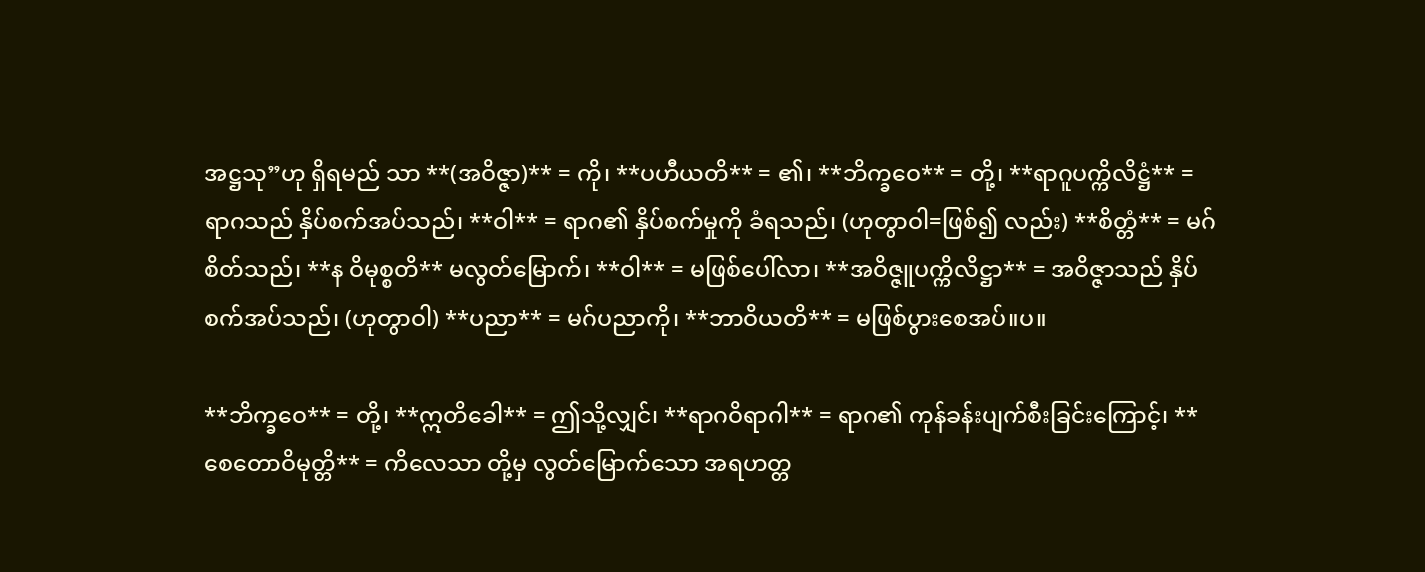အဋ္ဌသု”ဟု ရှိရမည် သာ **(အဝိဇ္ဇာ)** = ကို၊ **ပဟီယတိ** = ၏၊ **ဘိက္ခဝေ** = တို့၊ **ရာဂူပက္ကိလိဋ္ဌံ** = ရာဂသည် နှိပ်စက်အပ်သည်၊ **ဝါ** = ရာဂ၏ နှိပ်စက်မှုကို ခံရသည်၊ (ဟုတွာဝါ=ဖြစ်၍ လည်း) **စိတ္တံ** = မဂ်စိတ်သည်၊ **န ဝိမုစ္စတိ** မလွတ်မြောက်၊ **ဝါ** = မဖြစ်ပေါ်လာ၊ **အဝိဇ္ဇူပက္ကိလိဋ္ဌာ** = အဝိဇ္ဇာသည် နှိပ်စက်အပ်သည်၊ (ဟုတွာဝါ) **ပညာ** = မဂ်ပညာကို၊ **ဘာဝိယတိ** = မဖြစ်ပွားစေအပ်။ပ။

**ဘိက္ခဝေ** = တို့၊ **ဣတိခေါ** = ဤသို့လျှင်၊ **ရာဂဝိရာဂါ** = ရာဂ၏ ကုန်ခန်းပျက်စီးခြင်းကြောင့်၊ **စေတောဝိမုတ္တိ** = ကိလေသာ တို့မှ လွတ်မြောက်သော အရဟတ္တ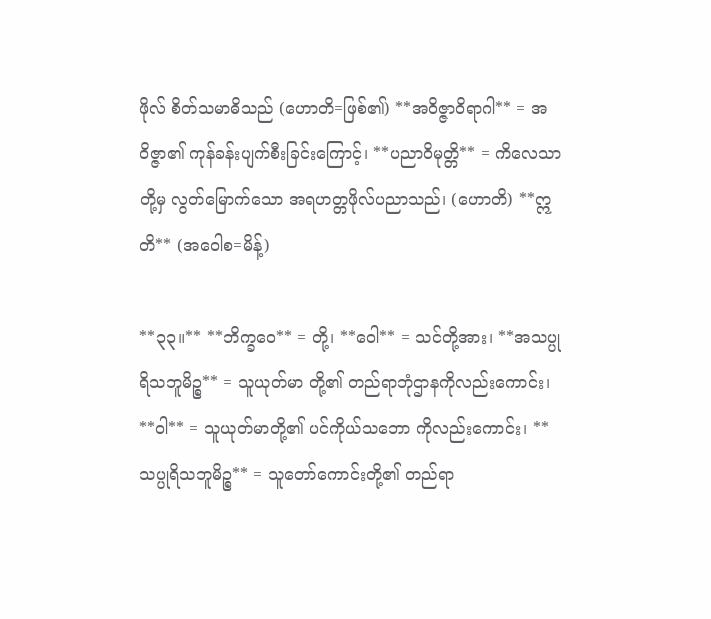ဖိုလ် စိတ်သမာဓိသည် (ဟောတိ=ဖြစ်၏) **အဝိဇ္ဇာဝိရာဂါ** = အဝိဇ္ဇာ၏ ကုန်ခန်းပျက်စီးခြင်းကြောင့်၊ **ပညာဝိမုတ္တိ** = ကိလေသာ တို့မှ လွတ်မြောက်သော အရဟတ္တဖိုလ်ပညာသည်၊ (ဟောတိ) **ဣတိ** (အဝေါစ=မိန့်)

**၃၃။** **ဘိက္ခဝေ** = တို့၊ **ဝေါ** = သင်တို့အား၊ **အသပ္ပုရိသဘူမိဉ္စ** = သူယုတ်မာ တို့၏ တည်ရာဘုံဌာနကိုလည်းကောင်း၊ **ဝါ** = သူယုတ်မာတို့၏ ပင်ကိုယ်သဘော ကိုလည်းကောင်း၊ **သပ္ပုရိသဘူမိဉ္စ** = သူတော်ကောင်းတို့၏ တည်ရာ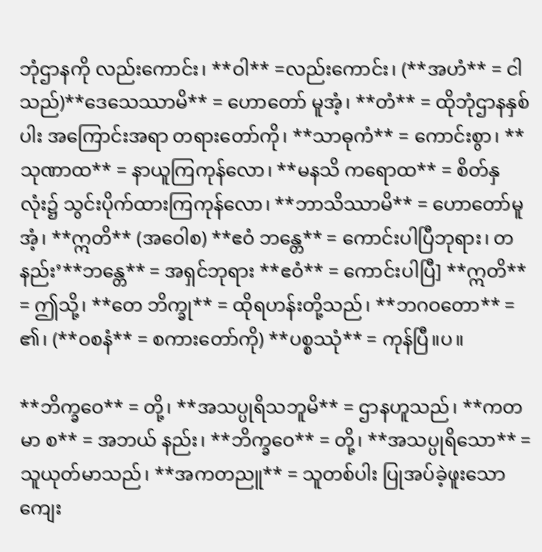ဘုံဌာနကို လည်းကောင်း၊ **ဝါ** =လည်းကောင်း၊ (**အဟံ** = ငါသည်)**ဒေသေဿာမိ** = ဟောတော် မူအံ့၊ **တံ** = ထိုဘုံဌာနနှစ်ပါး အကြောင်းအရာ တရားတော်ကို၊ **သာဓုကံ** = ကောင်းစွာ၊ **သုဏာထ** = နာယူကြကုန်လော၊ **မနသိ ကရောထ** = စိတ်နှလုံး၌ သွင်းပိုက်ထားကြကုန်လော၊ **ဘာသိဿာမိ** = ဟောတော်မူအံ့၊ **ဣတိ** (အဝေါစ) **ဧဝံ ဘန္တေ** = ကောင်းပါပြီဘုရား၊ တနည်း’**ဘန္တေ** = အရှင်ဘုရား **ဧဝံ** = ကောင်းပါပြီ] **ဣတိ** = ဤသို့၊ **တေ ဘိက္ခု** = ထိုရဟန်းတို့သည်၊ **ဘဂဝတော** = ၏၊ (**ဝစနံ** = စကားတော်ကို) **ပစ္စဿုံ** = ကုန်ပြီ။ပ။

**ဘိက္ခဝေ** = တို့၊ **အသပ္ပုရိသဘူမိ** = ဌာနဟူသည်၊ **ကတမာ စ** = အဘယ် နည်း၊ **ဘိက္ခဝေ** = တို့၊ **အသပ္ပုရိသော** = သူယုတ်မာသည်၊ **အကတညူ** = သူတစ်ပါး ပြုအပ်ခဲ့ဖူးသော ကျေး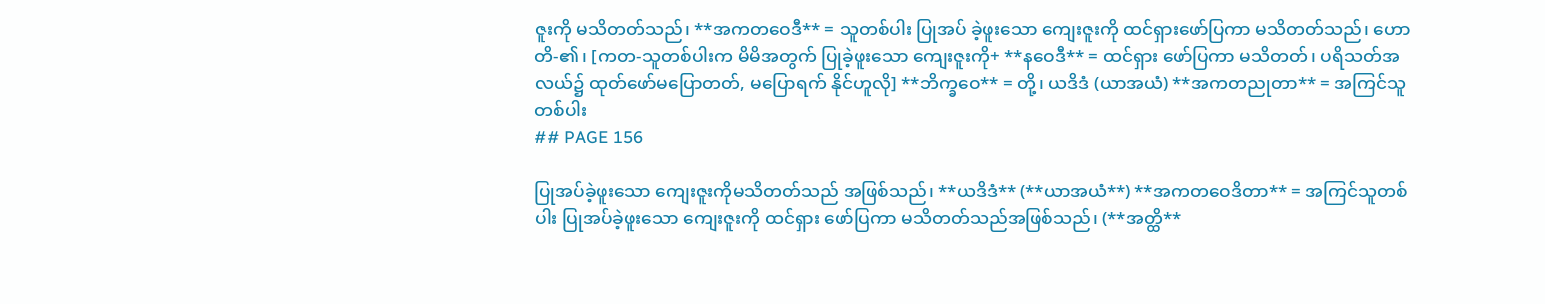ဇူးကို မသိတတ်သည်၊ **အကတဝေဒီ** = သူတစ်ပါး ပြုအပ် ခဲ့ဖူးသော ကျေးဇူးကို ထင်ရှားဖော်ပြကာ မသိတတ်သည်၊ ဟောတိ-၏၊ [ကတ-သူတစ်ပါးက မိမိအတွက် ပြုခဲ့ဖူးသော ကျေးဇူးကို+ **နဝေဒီ** = ထင်ရှား ဖော်ပြကာ မသိတတ်၊ ပရိသတ်အလယ်၌ ထုတ်ဖော်မပြောတတ်, မပြောရက် နိုင်ဟူလို] **ဘိက္ခဝေ** = တို့၊ ယဒိဒံ (ယာအယံ) **အကတညုတာ** = အကြင်သူတစ်ပါး
## PAGE 156

ပြုအပ်ခဲ့ဖူးသော ကျေးဇူးကိုမသိတတ်သည် အဖြစ်သည်၊ **ယဒိဒံ** (**ယာအယံ**) **အကတဝေဒိတာ** = အကြင်သူတစ်ပါး ပြုအပ်ခဲ့ဖူးသော ကျေးဇူးကို ထင်ရှား ဖော်ပြကာ မသိတတ်သည်အဖြစ်သည်၊ (**အတ္ထိ**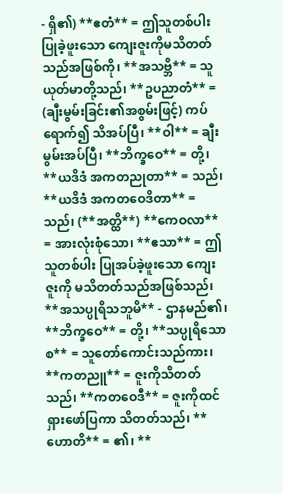- ရှိ၏) **ဧတံ** = ဤသူတစ်ပါး ပြုခဲ့ဖူးသော ကျေးဇူးကိုမသိတတ်သည်အဖြစ်ကို၊ **အသဗ္ဘိ** = သူယုတ်မာတို့သည်၊ **ဥပညာတံ** = (ချီးမွမ်းခြင်း၏အစွမ်းဖြင့်) ကပ်ရောက်၍ သိအပ်ပြီ၊ **ဝါ** = ချီးမွမ်းအပ်ပြီ၊ **ဘိက္ခဝေ** = တို့၊ **ယဒိဒံ အကတညုတာ** = သည်၊ **ယဒိဒံ အကတဝေဒိတာ** = သည်၊ (**အတ္ထိ**) **ကေဝလာ** = အားလုံးစုံသော၊ **ဧသာ** = ဤသူတစ်ပါး ပြုအပ်ခဲ့ဖူးသော ကျေးဇူးကို မသိတတ်သည်အဖြစ်သည်၊ **အသပ္ပုရိသဘူမိ** - ဌာနမည်၏၊ **ဘိက္ခဝေ** = တို့၊ **သပ္ပုရိသော စ** = သူတော်ကောင်းသည်ကား၊ **ကတညူ** = ဇူးကိုသိတတ်သည်၊ **ကတဝေဒီ** = ဇူးကိုထင်ရှားဖော်ပြကာ သိတတ်သည်၊ **ဟောတိ** = ၏၊ **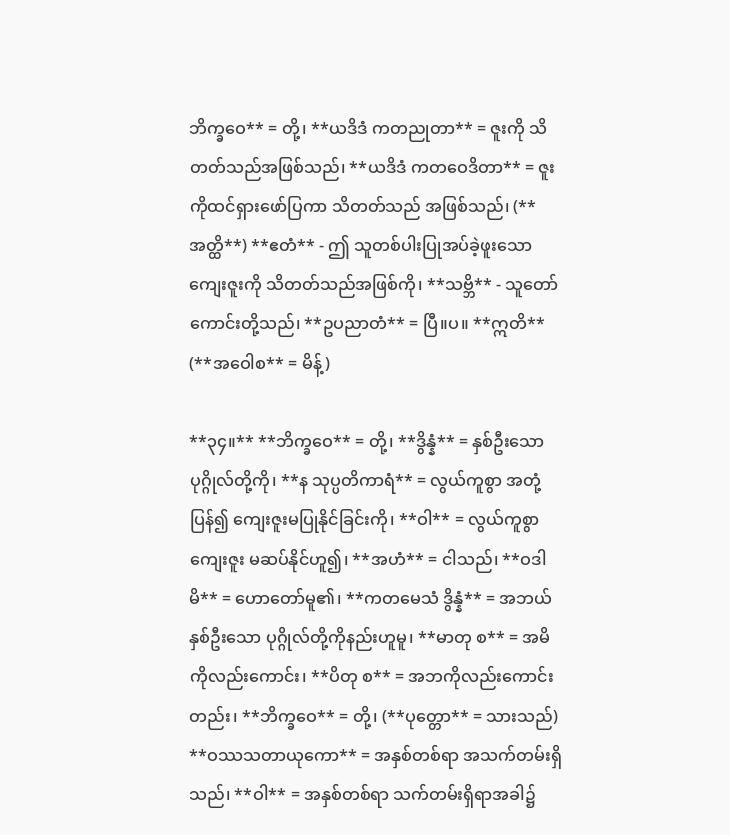ဘိက္ခဝေ** = တို့၊ **ယဒိဒံ ကတညုတာ** = ဇူးကို သိတတ်သည်အဖြစ်သည်၊ **ယဒိဒံ ကတဝေဒိတာ** = ဇူးကိုထင်ရှားဖော်ပြကာ သိတတ်သည် အဖြစ်သည်၊ (**အတ္ထိ**) **ဧတံ** - ဤ သူတစ်ပါးပြုအပ်ခဲ့ဖူးသော ကျေးဇူးကို သိတတ်သည်အဖြစ်ကို၊ **သဗ္ဘိ** - သူတော် ကောင်းတို့သည်၊ **ဥပညာတံ** = ပြီ။ပ။ **ဣတိ** (**အဝေါစ** = မိန့်)

**၃၄။** **ဘိက္ခဝေ** = တို့၊ **ဒွိန္နံ** = နှစ်ဦးသောပုဂ္ဂိုလ်တို့ကို၊ **န သုပ္ပတိကာရံ** = လွယ်ကူစွာ အတုံ့ပြန်၍ ကျေးဇူးမပြုနိုင်ခြင်းကို၊ **ဝါ** = လွယ်ကူစွာ ကျေးဇူး မဆပ်နိုင်ဟူ၍၊ **အဟံ** = ငါသည်၊ **ဝဒါမိ** = ဟောတော်မူ၏၊ **ကတမေသံ ဒွိန္နံ** = အဘယ်နှစ်ဦးသော ပုဂ္ဂိုလ်တို့ကိုနည်းဟူမူ၊ **မာတု စ** = အမိကိုလည်းကောင်း၊ **ပိတု စ** = အဘကိုလည်းကောင်းတည်း၊ **ဘိက္ခဝေ** = တို့၊ (**ပုတ္တော** = သားသည်) **ဝဿသတာယုကော** = အနှစ်တစ်ရာ အသက်တမ်းရှိသည်၊ **ဝါ** = အနှစ်တစ်ရာ သက်တမ်းရှိရာအခါ၌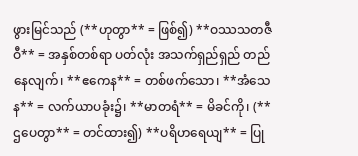ဖွားမြင်သည် (**ဟုတွာ** = ဖြစ်၍) **ဝဿသတဇီဝီ** = အနှစ်တစ်ရာ ပတ်လုံး အသက်ရှည်ရှည် တည်နေလျက်၊ **ဧကေန** = တစ်ဖက်သော၊ **အံသေန** = လက်ယာပခုံး၌၊ **မာတရံ** = မိခင်ကို၊ (**ဌပေတွာ** = တင်ထား၍) **ပရိဟရေယျ** = ပြု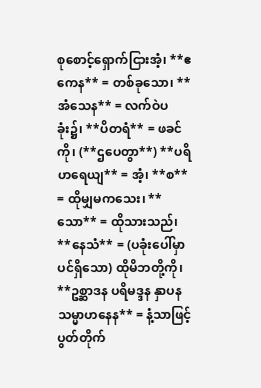စုစောင့်ရှောက်ငြားအံ့၊ **ဧကေန** = တစ်ခုသော၊ **အံသေန** = လက်ဝဲပခုံး၌၊ **ပိတရံ** = ဖခင်ကို၊ (**ဌပေတွာ**) **ပရိဟရေယျ** = အံ့၊ **စ** = ထိုမျှမကသေး၊ **သော** = ထိုသားသည်၊ **နေသံ** = (ပခုံးပေါ်မှာပင်ရှိသော) ထိုမိဘတို့ကို၊ **ဥစ္ဆာဒန ပရိမဒ္ဒန နှာပန သမ္မာဟနေန** = နံ့သာဖြင့် ပွတ်တိုက်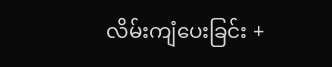လိမ်းကျံပေးခြင်း +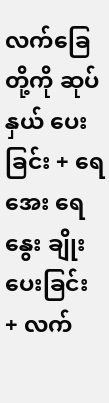လက်ခြေတို့ကို ဆုပ်နှယ် ပေးခြင်း + ရေအေး ရေနွေး ချိုးပေးခြင်း + လက်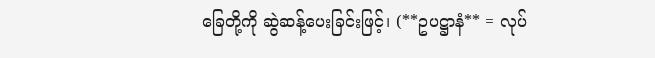ခြေတို့ကို ဆွဲဆန့်ပေးခြင်းဖြင့်၊ (**ဥပဋ္ဌာနံ** = လုပ်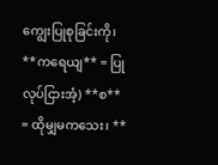ကျွေးပြုစုခြင်းကို၊ **ကရေယျ** = ပြုလုပ်ငြားအံ့) **စ** = ထိုမျှမကသေး၊ **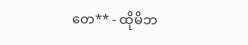တေ** - ထိုမိဘ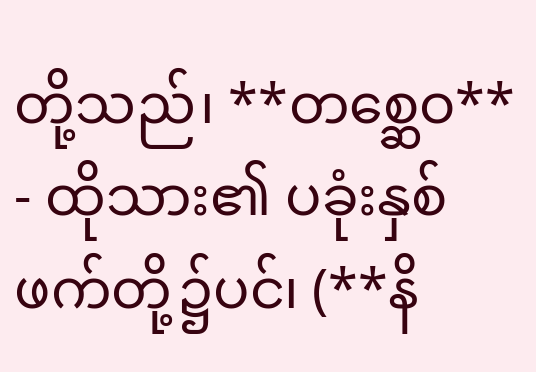တို့သည်၊ **တစ္ဆေဝ** - ထိုသား၏ ပခုံးနှစ်ဖက်တို့၌ပင်၊ (**နိ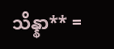သိန္နာ** =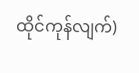ထိုင်ကုန်လျက်)